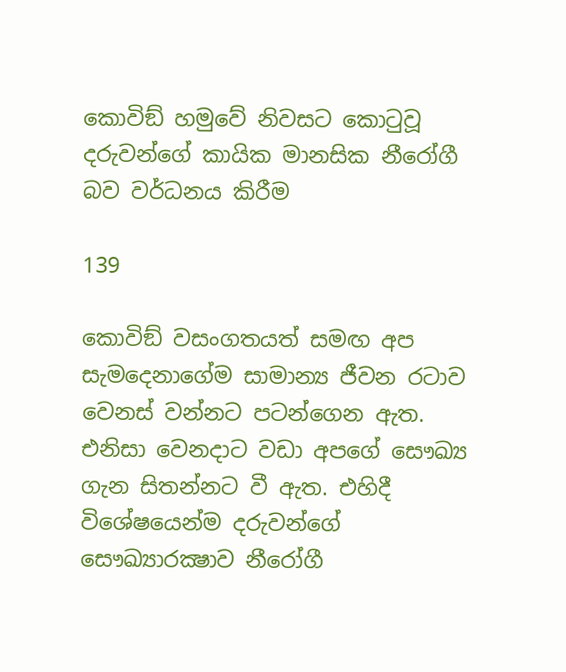කොවිඞ් හමුවේ නිවසට කොටුවූ දරුවන්ගේ කායික මානසික නීරෝගී බව වර්ධනය කිරීම

139

කොවිඞ් වසංගතයත් සමඟ අප සැමදෙනාගේම සාමාන්‍ය ජීවන රටාව වෙනස් වන්නට පටන්ගෙන ඇත. එනිසා වෙනදාට වඩා අපගේ සෞඛ්‍ය ගැන සිතන්නට වී ඇත. එහිදී විශේෂයෙන්ම දරුවන්ගේ සෞඛ්‍යාරක්‍ෂාව නීරෝගී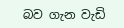බව ගැන වැඩි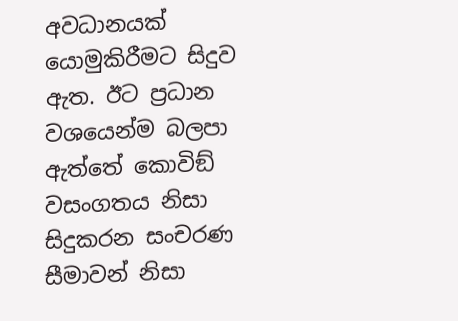අවධානයක් යොමුකිරීමට සිදුව ඇත. ඊට ප්‍රධාන වශයෙන්ම බලපා ඇත්තේ කොවිඞ් වසංගතය නිසා සිදුකරන සංචරණ සීමාවන් නිසා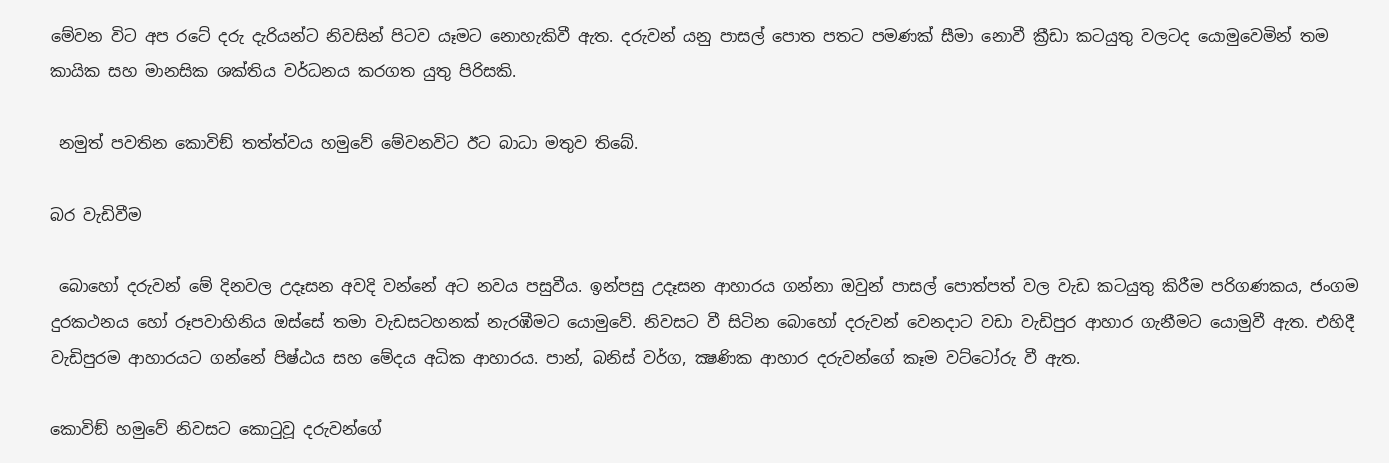මේවන විට අප රටේ දරු දැරියන්ට නිවසින් පිටව යෑමට නොහැකිවී ඇත. දරුවන් යනු පාසල් පොත පතට පමණක් සීමා නොවී ක්‍රීඩා කටයුතු වලටද යොමුවෙමින් තම කායික සහ මානසික ශක්තිය වර්ධනය කරගත යුතු පිරිසකි.

 නමුත් පවතින කොවිඞ් තත්ත්වය හමුවේ මේවනවිට ඊට බාධා මතුව තිබේ.

බර වැඩිවීම

 බොහෝ දරුවන් මේ දිනවල උදෑසන අවදි වන්නේ අට නවය පසුවීය. ඉන්පසු උදෑසන ආහාරය ගන්නා ඔවුන් පාසල් පොත්පත් වල වැඩ කටයුතු කිරීම පරිගණකය, ජංගම දුරකථනය හෝ රූපවාහිනිය ඔස්සේ තමා වැඩසටහනක් නැරඹීමට යොමුවේ. නිවසට වී සිටින බොහෝ දරුවන් වෙනදාට වඩා වැඩිපුර ආහාර ගැනීමට යොමුවී ඇත. එහිදී වැඩිපුරම ආහාරයට ගන්නේ පිෂ්ඨය සහ මේදය අධික ආහාරය. පාන්, බනිස් වර්ග, ක්‍ෂණික ආහාර දරුවන්ගේ කෑම වට්ටෝරු වී ඇත.

කොවිඞ් හමුවේ නිවසට කොටුවූ දරුවන්ගේ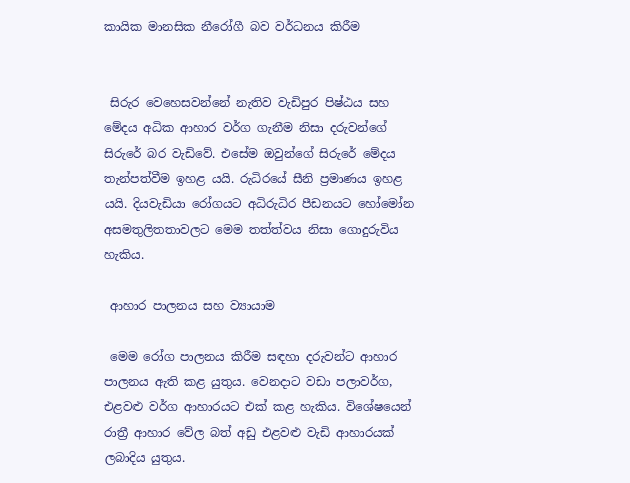කායික මානසික නීරෝගී බව වර්ධනය කිරීම


 සිරුර වෙහෙසවන්නේ නැතිව වැඩිපුර පිෂ්ඨය සහ මේදය අධික ආහාර වර්ග ගැනීම නිසා දරුවන්ගේ සිරුරේ බර වැඩිවේ. එසේම ඔවුන්ගේ සිරුරේ මේදය තැන්පත්වීම ඉහළ යයි. රුධිරයේ සීනි ප්‍රමාණය ඉහළ යයි. දියවැඩියා රෝගයට අධිරුධිර පීඩනයට හෝමෝන අසමතුලිතතාවලට මෙම තත්ත්වය නිසා ගොදුරුවිය හැකිය.

 ආහාර පාලනය සහ ව්‍යායාම

 මෙම රෝග පාලනය කිරීම සඳහා දරුවන්ට ආහාර පාලනය ඇති කළ යුතුය. වෙනදාට වඩා පලාවර්ග, එළවළු වර්ග ආහාරයට එක් කළ හැකිය. විශේෂයෙන් රාත්‍රී ආහාර වේල බත් අඩු එළවළු වැඩි ආහාරයක් ලබාදිය යුතුය.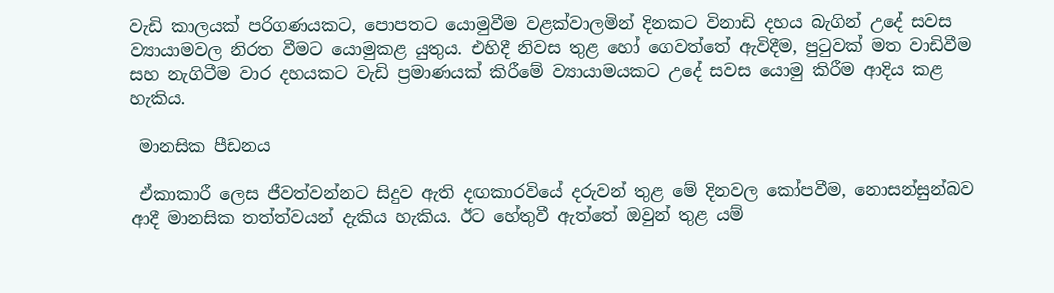වැඩි කාලයක් පරිගණයකට, පොපතට යොමුවීම වළක්වාලමින් දිනකට විනාඩි දහය බැගින් උදේ සවස ව්‍යායාමවල නිරත වීමට යොමුකළ යුතුය. එහිදී නිවස තුළ හෝ ගෙවත්තේ ඇවිදීම, පුටුවක් මත වාඩිවීම සහ නැගිටීම වාර දහයකට වැඩි ප්‍රමාණයක් කිරීමේ ව්‍යායාමයකට උදේ සවස යොමු කිරීම ආදිය කළ හැකිය.

 මානසික පීඩනය

 ඒකාකාරී ලෙස ජීවත්වන්නට සිදුව ඇති දඟකාරවියේ දරුවන් තුළ මේ දිනවල කෝපවීම, නොසන්සුන්බව ආදී මානසික තත්ත්වයන් දැකිය හැකිය. ඊට හේතුවී ඇත්තේ ඔවුන් තුළ යම්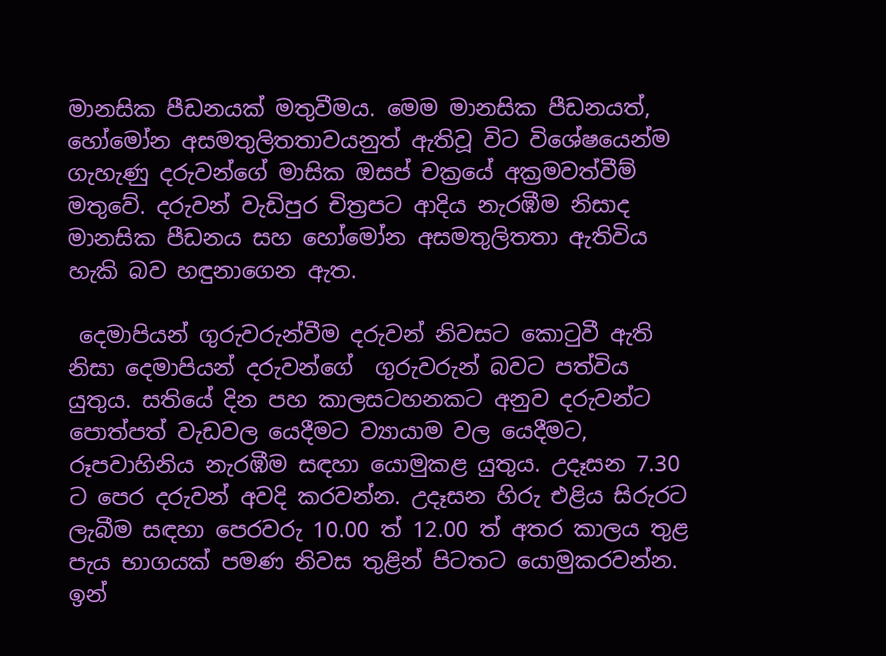මානසික පීඩනයක් මතුවීමය. මෙම මානසික පීඩනයත්, හෝමෝන අසමතුලිතතාවයනුත් ඇතිවූ විට විශේෂයෙන්ම ගැහැණු දරුවන්ගේ මාසික ඔසප් චක්‍රයේ අක්‍රමවත්වීම් මතුවේ. දරුවන් වැඩිපුර චිත්‍රපට ආදිය නැරඹීම නිසාද මානසික පීඩනය සහ හෝමෝන අසමතුලිතතා ඇතිවිය හැකි බව හඳුනාගෙන ඇත.

 දෙමාපියන් ගුරුවරුන්වීම දරුවන් නිවසට කොටුවී ඇති නිසා දෙමාපියන් දරුවන්ගේ  ගුරුවරුන් බවට පත්විය යුතුය. සතියේ දින පහ කාලසටහනකට අනුව දරුවන්ට පොත්පත් වැඩවල යෙදීමට ව්‍යායාම වල යෙදීමට, රූපවාහිනිය නැරඹීම සඳහා යොමුකළ යුතුය. උදෑසන 7.30 ට පෙර දරුවන් අවදි කරවන්න. උදෑසන හිරු එළිය සිරුරට ලැබීම සඳහා පෙරවරු 10.00 ත් 12.00 ත් අතර කාලය තුළ පැය භාගයක් පමණ නිවස තුළින් පිටතට යොමුකරවන්න. ඉන්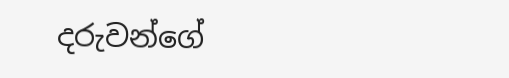දරුවන්ගේ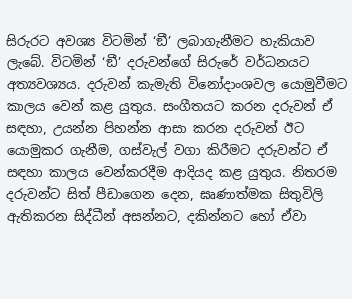සිරුරට අවශ්‍ය විටමින් ‘ඞී’ ලබාගැනීමට හැකියාව ලැබේ. විටමින් ‘ඞී’ දරුවන්ගේ සිරුරේ වර්ධනයට අත්‍යවශ්‍යය. දරුවන් කැමැති විනෝදාංශවල යොමුවීමට කාලය වෙන් කළ යුතුය. සංගීතයට කරන දරුවන් ඒ සඳහා, උයන්න පිහන්න ආසා කරන දරුවන් ඊට යොමුකර ගැනීම, ගස්වැල් වගා කිරීමට දරුවන්ට ඒ සඳහා කාලය වෙන්කරදීම ආදියද කළ යුතුය. නිතරම දරුවන්ට සිත් පීඩාගෙන දෙන, ඝෘණාත්මක සිතුවිලි ඇතිකරන සිද්ධීන් අසන්නට, දකින්නට හෝ ඒවා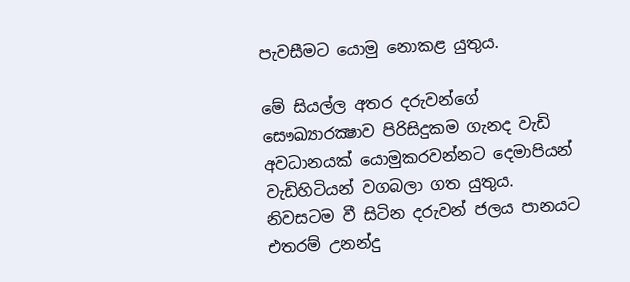පැවසීමට යොමු නොකළ යුතුය.

මේ සියල්ල අතර දරුවන්ගේ සෞඛ්‍යාරක්‍ෂාව පිරිසිදුකම ගැනද වැඩි අවධානයක් යොමුකරවන්නට දෙමාපියන් වැඩිහිටියන් වගබලා ගත යුතුය. නිවසටම වී සිටින දරුවන් ජලය පානයට එතරම් උනන්දු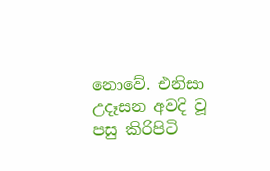නොවේ. එනිසා උදෑසන අවදි වූ පසු කිරිපිටි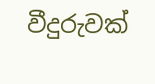වීදුරුවක්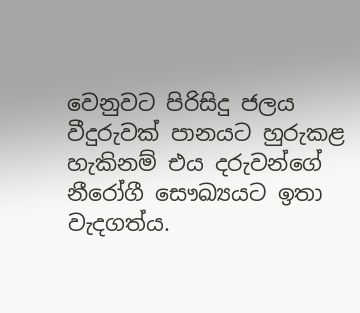වෙනුවට පිරිසිදු ජලය වීදුරුවක් පානයට හුරුකළ හැකිනම් එය දරුවන්ගේ නීරෝගී සෞඛ්‍යයට ඉතා වැදගත්ය.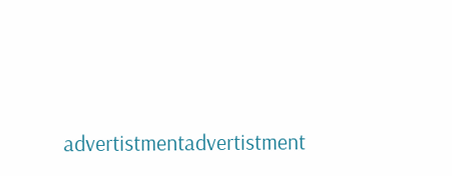advertistmentadvertistment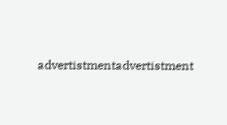advertistmentadvertistment